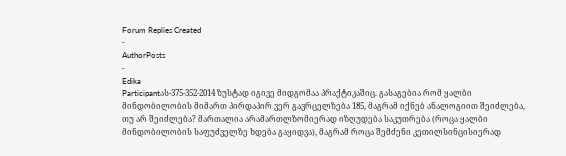Forum Replies Created
-
AuthorPosts
-
Edika
Participantას-375-352-2014 ზუსტად იგივე მიდგომაა პრაქტიკაშიც. გასაგებია რომ ყალბი მინდობილობის მიმართ პირდაპირ ვერ გავრცელზება 185, მაგრამ იქნებ ანალოგიით შეიძლება, თუ არ შეიძლება? მართალია არამართლზომიერად იზღუდება საკუთრება (როცა ყალბი მინდობილობის საფუძველზე ხდება გაყიდვა), მაგრამ როცა შემძენი კეთილსინცისიერად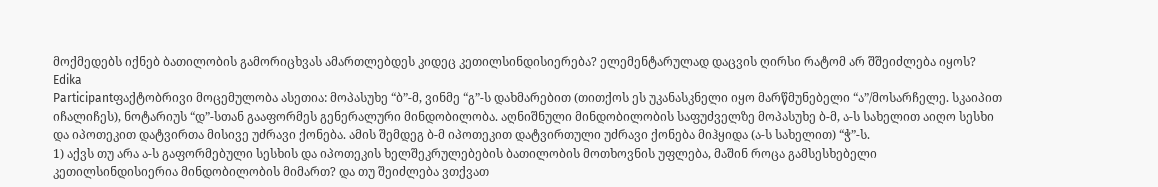მოქმედებს იქნებ ბათილობის გამორიცხვას ამართლებდეს კიდეც კეთილსინდისიერება? ელემენტარულად დაცვის ღირსი რატომ არ შშეიძლება იყოს?
Edika
Participantფაქტობრივი მოცემულობა ასეთია: მოპასუხე “ბ”-მ, ვინმე “გ”-ს დახმარებით (თითქოს ეს უკანასკნელი იყო მარწმუნებელი “ა”/მოსარჩელე. სკაიპით იჩალიჩეს), ნოტარიუს “დ”-სთან გააფორმეს გენერალური მინდობილობა. აღნიშნული მინდობილობის საფუძველზე მოპასუხე ბ-მ, ა-ს სახელით აიღო სესხი და იპოთეკით დატვირთა მისივე უძრავი ქონება. ამის შემდეგ ბ-მ იპოთეკით დატვირთული უძრავი ქონება მიჰყიდა (ა-ს სახელით) “ჭ”-ს.
1) აქვს თუ არა ა-ს გაფორმებული სესხის და იპოთეკის ხელშეკრულებების ბათილობის მოთხოვნის უფლება, მაშინ როცა გამსესხებელი კეთილსინდისიერია მინდობილობის მიმართ? და თუ შეიძლება ვთქვათ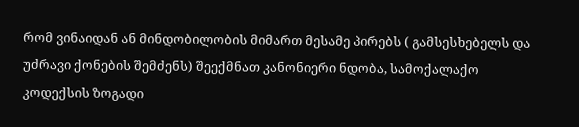რომ ვინაიდან ან მინდობილობის მიმართ მესამე პირებს ( გამსესხებელს და უძრავი ქონების შემძენს) შეექმნათ კანონიერი ნდობა, სამოქალაქო კოდექსის ზოგადი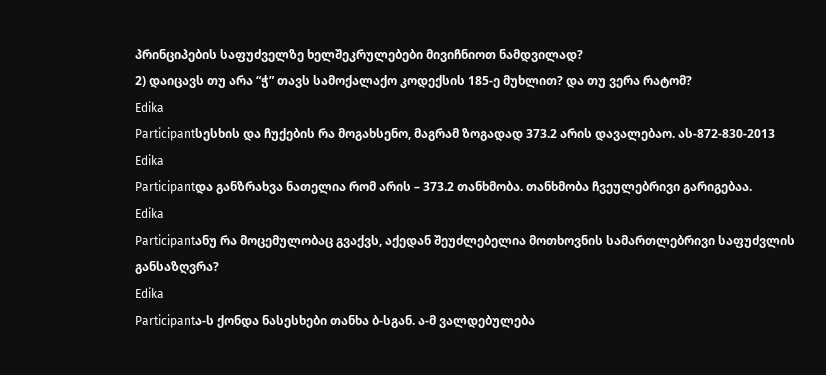პრინციპების საფუძველზე ხელშეკრულებები მივიჩნიოთ ნამდვილად?
2) დაიცავს თუ არა “ჭ” თავს სამოქალაქო კოდექსის 185-ე მუხლით? და თუ ვერა რატომ?
Edika
Participantსესხის და ჩუქების რა მოგახსენო, მაგრამ ზოგადად 373.2 არის დავალებაო. ას-872-830-2013
Edika
Participantდა განზრახვა ნათელია რომ არის – 373.2 თანხმობა. თანხმობა ჩვეულებრივი გარიგებაა.
Edika
Participantანუ რა მოცემულობაც გვაქვს, აქედან შეუძლებელია მოთხოვნის სამართლებრივი საფუძვლის განსაზღვრა?
Edika
Participantა-ს ქონდა ნასესხები თანხა ბ-სგან. ა-მ ვალდებულება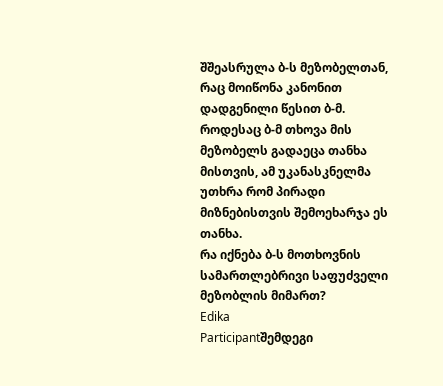შშეასრულა ბ-ს მეზობელთან, რაც მოიწონა კანონით დადგენილი წესით ბ-მ. როდესაც ბ-მ თხოვა მის მეზობელს გადაეცა თანხა მისთვის, ამ უკანასკნელმა უთხრა რომ პირადი მიზნებისთვის შემოეხარჯა ეს თანხა.
რა იქნება ბ-ს მოთხოვნის სამართლებრივი საფუძველი მეზობლის მიმართ?
Edika
Participantშემდეგი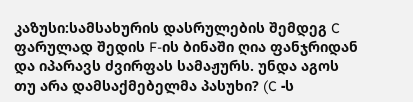კაზუსი:სამსახურის დასრულების შემდეგ C ფარულად შედის F-ის ბინაში ღია ფანჯრიდან და იპარავს ძვირფას სამაჟურს. უნდა აგოს თუ არა დამსაქმებელმა პასუხი? (C -ს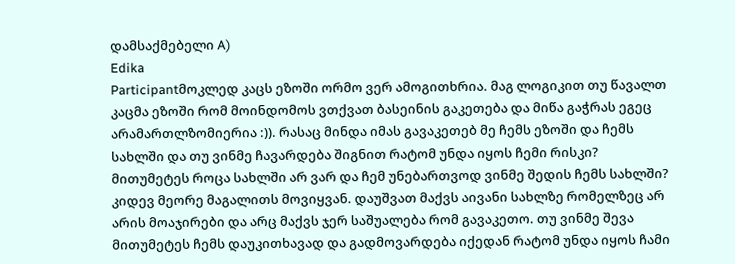დამსაქმებელი A)
Edika
Participantმოკლედ კაცს ეზოში ორმო ვერ ამოგითხრია. მაგ ლოგიკით თუ წავალთ კაცმა ეზოში რომ მოინდომოს ვთქვათ ბასეინის გაკეთება და მიწა გაჭრას ეგეც არამართლზომიერია :)). რასაც მინდა იმას გავაკეთებ მე ჩემს ეზოში და ჩემს სახლში და თუ ვინმე ჩავარდება შიგნით რატომ უნდა იყოს ჩემი რისკი? მითუმეტეს როცა სახლში არ ვარ და ჩემ უნებართვოდ ვინმე შედის ჩემს სახლში?
კიდევ მეორე მაგალითს მოვიყვან. დაუშვათ მაქვს აივანი სახლზე რომელზეც არ არის მოაჯირები და არც მაქვს ჯერ საშუალება რომ გავაკეთო. თუ ვინმე შევა მითუმეტეს ჩემს დაუკითხავად და გადმოვარდება იქედან რატომ უნდა იყოს ჩამი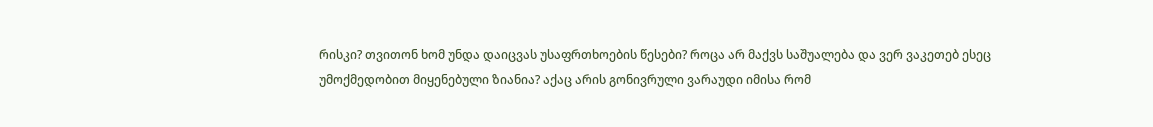რისკი? თვითონ ხომ უნდა დაიცვას უსაფრთხოების წესები? როცა არ მაქვს საშუალება და ვერ ვაკეთებ ესეც უმოქმედობით მიყენებული ზიანია? აქაც არის გონივრული ვარაუდი იმისა რომ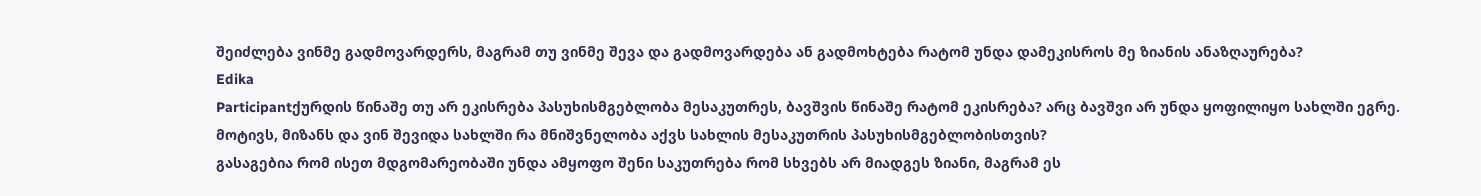შეიძლება ვინმე გადმოვარდერს, მაგრამ თუ ვინმე შევა და გადმოვარდება ან გადმოხტება რატომ უნდა დამეკისროს მე ზიანის ანაზღაურება?
Edika
Participantქურდის წინაშე თუ არ ეკისრება პასუხისმგებლობა მესაკუთრეს, ბავშვის წინაშე რატომ ეკისრება? არც ბავშვი არ უნდა ყოფილიყო სახლში ეგრე. მოტივს, მიზანს და ვინ შევიდა სახლში რა მნიშვნელობა აქვს სახლის მესაკუთრის პასუხისმგებლობისთვის?
გასაგებია რომ ისეთ მდგომარეობაში უნდა ამყოფო შენი საკუთრება რომ სხვებს არ მიადგეს ზიანი, მაგრამ ეს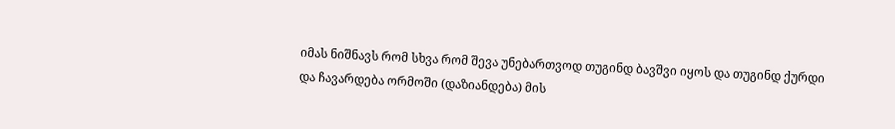იმას ნიშნავს რომ სხვა რომ შევა უნებართვოდ თუგინდ ბავშვი იყოს და თუგინდ ქურდი და ჩავარდება ორმოში (დაზიანდება) მის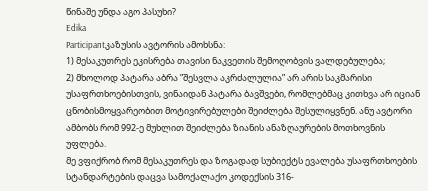წინაშე უნდა აგო პასუხი?
Edika
Participantკაზუსის ავტორის ამოხსნა:
1) მესაკუთრეს ეკისრება თავისი ნაკვეთის შემოღობვის ვალდებულება;
2) მხოლოდ პატარა აბრა ”შესვლა აკრძალულია” არ არის საკმარისი უსაფრთხოებისთვის, ვინაიდან პატარა ბავშვები, რომლებმაც კითხვა არ იციან ცნობისმოყვარეობით მოტივირებულები შეიძლება შესულიყვნენ. ანუ ავტორი ამბობს რომ 992-ე მუხლით შეიძლება ზიანის ანაზღაურების მოთხოვნის უფლება.
მე ვფიქრობ რომ მესაკუთრეს და ზოგადად სუბიექტს ევალება უსაფრთხოების სტანდარტების დაცვა სამოქალაქო კოდექსის 316-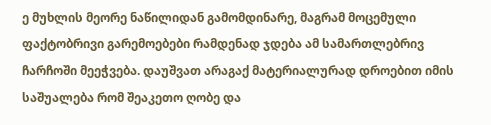ე მუხლის მეორე ნაწილიდან გამომდინარე, მაგრამ მოცემული ფაქტობრივი გარემოებები რამდენად ჯდება ამ სამართლებრივ ჩარჩოში მეეჭვება. დაუშვათ არაგაქ მატერიალურად დროებით იმის საშუალება რომ შეაკეთო ღობე და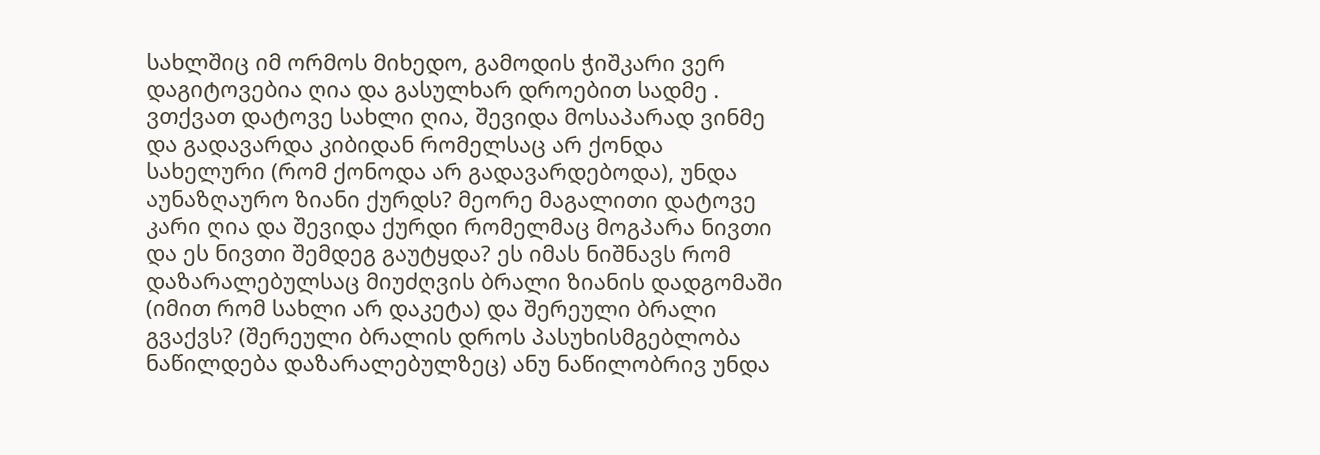სახლშიც იმ ორმოს მიხედო, გამოდის ჭიშკარი ვერ დაგიტოვებია ღია და გასულხარ დროებით სადმე .
ვთქვათ დატოვე სახლი ღია, შევიდა მოსაპარად ვინმე და გადავარდა კიბიდან რომელსაც არ ქონდა სახელური (რომ ქონოდა არ გადავარდებოდა), უნდა აუნაზღაურო ზიანი ქურდს? მეორე მაგალითი დატოვე კარი ღია და შევიდა ქურდი რომელმაც მოგპარა ნივთი და ეს ნივთი შემდეგ გაუტყდა? ეს იმას ნიშნავს რომ დაზარალებულსაც მიუძღვის ბრალი ზიანის დადგომაში (იმით რომ სახლი არ დაკეტა) და შერეული ბრალი გვაქვს? (შერეული ბრალის დროს პასუხისმგებლობა ნაწილდება დაზარალებულზეც) ანუ ნაწილობრივ უნდა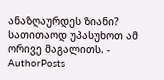ანაზღაურდეს ზიანი?
სათითაოდ უპასუხოთ ამ ორივე მაგალითს. -
AuthorPosts